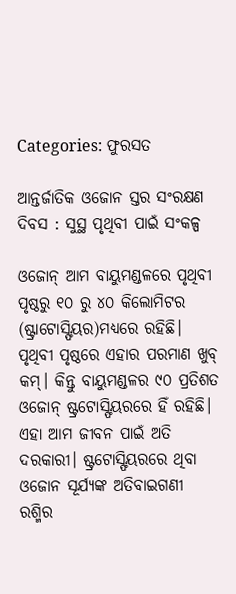Categories: ଫୁରସତ

ଆନ୍ତର୍ଜାତିକ ଓଜୋନ ସ୍ତର ସଂରକ୍ଷଣ ଦିବସ : ସୁସ୍ଥ ପୃଥିବୀ ପାଇଁ ସଂକଳ୍ପ

ଓଜୋନ୍‌ ଆମ ବାୟୁମଣ୍ଡଳରେ ପୃଥିବୀ ପୃଷ୍ଠରୁ ୧୦ ରୁ ୪୦ କିଲୋମିଟର (ଷ୍ଟ୍ରାଟୋସ୍ଫିୟର)ମଧ୍ୟରେ ରହିଛି। ପୃଥିବୀ ପୃଷ୍ଠରେ ଏହାର ପରମାଣ ଖୁବ୍‌ କମ୍‌। କିନ୍ତୁ ବାୟୁମଣ୍ଡଳର ୯୦ ପ୍ରତିଶତ ଓଜୋନ୍‌ ଷ୍ଟ୍ରଟୋସ୍ଫିୟରରେ ହିଁ ରହିଛି। ଏହା ଆମ ଜୀବନ ପାଇଁ ଅତି ଦରକାରୀ। ଷ୍ଟ୍ରଟୋସ୍ଫିୟରରେ ଥିବା ଓଜୋନ ସୂର୍ଯ୍ୟଙ୍କ ଅତିବାଇଗଣୀ ରଶ୍ମିର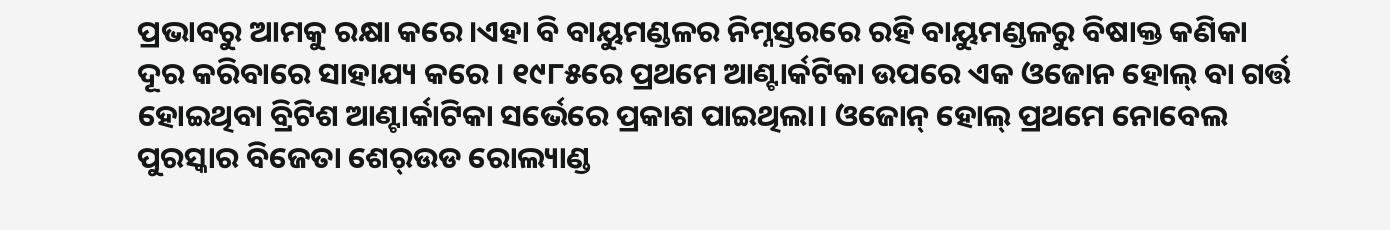ପ୍ରଭାବରୁ ଆମକୁ ରକ୍ଷା କରେ।ଏହା ବି ବାୟୁମଣ୍ଡଳର ନିମ୍ନସ୍ତରରେ ରହି ବାୟୁମଣ୍ଡଳରୁ ବିଷାକ୍ତ କଣିକା ଦୂର କରିବାରେ ସାହାଯ୍ୟ କରେ । ୧୯୮୫ରେ ପ୍ରଥମେ ଆଣ୍ଟାର୍କଟିକା ଉପରେ ଏକ ଓଜୋନ ହୋଲ୍‌ ବା ଗର୍ତ୍ତ ହୋଇଥିବା ବ୍ରିଟିଶ ଆଣ୍ଟାର୍କାଟିକା ସର୍ଭେରେ ପ୍ରକାଶ ପାଇଥିଲା। ଓଜୋନ୍‌ ହୋଲ୍‌ ପ୍ରଥମେ ନୋବେଲ ପୁରସ୍କାର ବିଜେତା ଶେର୍‌ଉଡ ରୋଲ୍ୟାଣ୍ଡ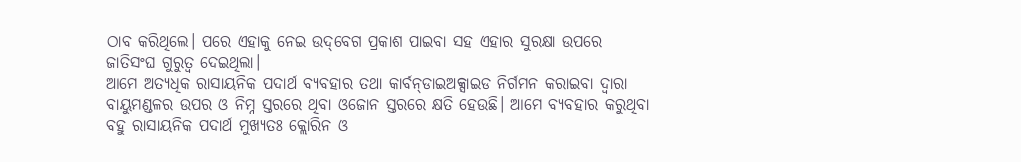ଠାବ କରିଥିଲେ। ପରେ ଏହାକୁ ନେଇ ଉଦ୍‌ବେଗ ପ୍ରକାଶ ପାଇବା ସହ ଏହାର ସୁରକ୍ଷା ଉପରେ ଜାତିସଂଘ ଗୁରୁତ୍ୱ ଦେଇଥିଲା।
ଆମେ ଅତ୍ୟଧିକ ରାସାୟନିକ ପଦାର୍ଥ ବ୍ୟବହାର ତଥା କାର୍ବନ୍‌ଡାଇଅକ୍ସାଇଡ ନିର୍ଗମନ କରାଇବା ଦ୍ୱାରା ବାୟୁମଣ୍ଡଳର ଉପର ଓ ନିମ୍ନ ସ୍ତରରେ ଥିବା ଓଜୋନ ସ୍ତରରେ କ୍ଷତି ହେଉଛି। ଆମେ ବ୍ୟବହାର କରୁଥିବା ବହୁ ରାସାୟନିକ ପଦାର୍ଥ ମୁଖ୍ୟତଃ କ୍ଲୋରିନ ଓ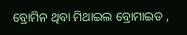ବ୍ରୋମିନ ଥିବା ମିଥାଇଲ ବ୍ରୋମାଇଡ ,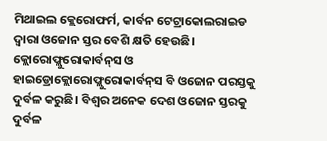ମିଥାଇଲ କ୍ଲେରୋଫର୍ମ, କାର୍ବନ ଟେଟ୍ରାକୋଲରାଇଡ ଦ୍ୱାରା ଓଜୋନ ସ୍ତର ବେଶି କ୍ଷତି ହେଉଛି। କ୍ଲୋରୋଫ୍ଲୁରୋକାର୍ବନ୍‌ସ ଓ ହାଇଡ୍ରୋକ୍ଲୋରୋଫ୍ଲୁରୋକାର୍ବନ୍‌ସ ବି ଓଜୋନ ପରସ୍ତକୁ ଦୁର୍ବଳ କରୁଛି। ବିଶ୍ୱର ଅନେକ ଦେଶ ଓଜୋନ ସ୍ତରକୁ ଦୁର୍ବଳ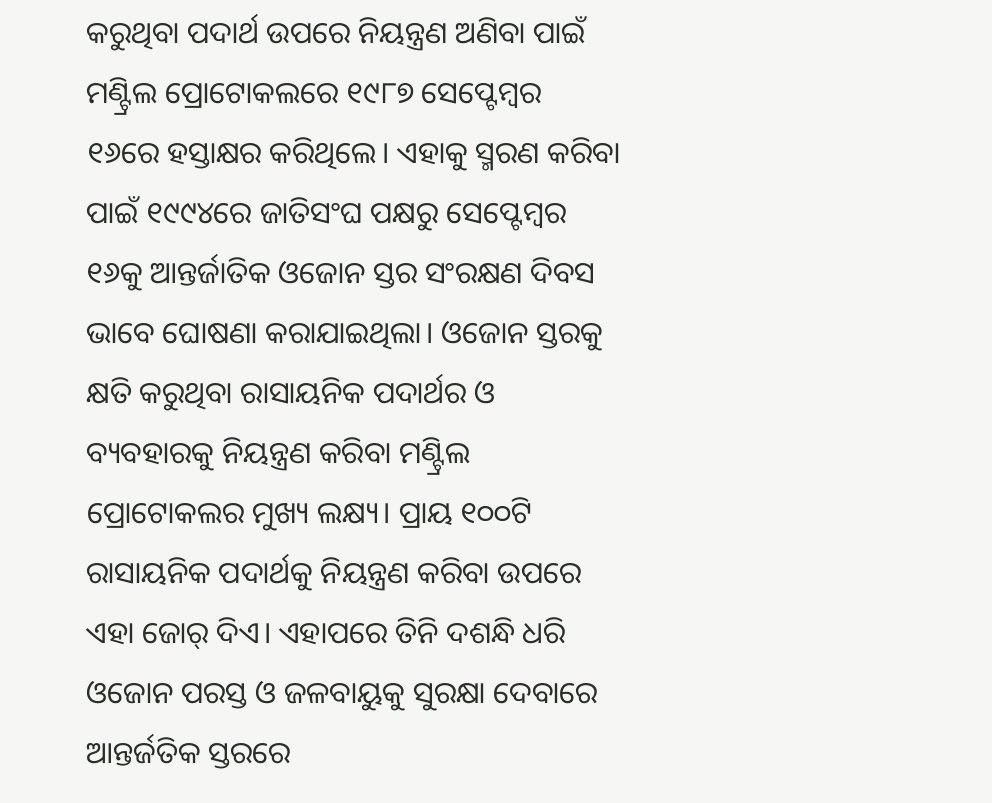କରୁଥିବା ପଦାର୍ଥ ଉପରେ ନିୟନ୍ତ୍ରଣ ଅଣିବା ପାଇଁ ମଣ୍ଟ୍ରିଲ ପ୍ରୋଟୋକଲରେ ୧୯୮୭ ସେପ୍ଟେମ୍ବର ୧୬ରେ ହସ୍ତାକ୍ଷର କରିଥିଲେ। ଏହାକୁ ସ୍ମରଣ କରିବା ପାଇଁ ୧୯୯୪ରେ ଜାତିସଂଘ ପକ୍ଷରୁ ସେପ୍ଟେମ୍ବର ୧୬କୁ ଆନ୍ତର୍ଜାତିକ ଓଜୋନ ସ୍ତର ସଂରକ୍ଷଣ ଦିବସ ଭାବେ ଘୋଷଣା କରାଯାଇଥିଲା। ଓଜୋନ ସ୍ତରକୁ କ୍ଷତି କରୁଥିବା ରାସାୟନିକ ପଦାର୍ଥର ଓ ବ୍ୟବହାରକୁ ନିୟନ୍ତ୍ରଣ କରିବା ମଣ୍ଟ୍ରିଲ ପ୍ରୋଟୋକଲର ମୁଖ୍ୟ ଲକ୍ଷ୍ୟ। ପ୍ରାୟ ୧୦୦ଟି ରାସାୟନିକ ପଦାର୍ଥକୁ ନିୟନ୍ତ୍ରଣ କରିବା ଉପରେ ଏହା ଜୋର୍‌ ଦିଏ। ଏହାପରେ ତିନି ଦଶନ୍ଧି ଧରି ଓଜୋନ ପରସ୍ତ ଓ ଜଳବାୟୁକୁ ସୁରକ୍ଷା ଦେବାରେ ଆନ୍ତର୍ଜତିକ ସ୍ତରରେ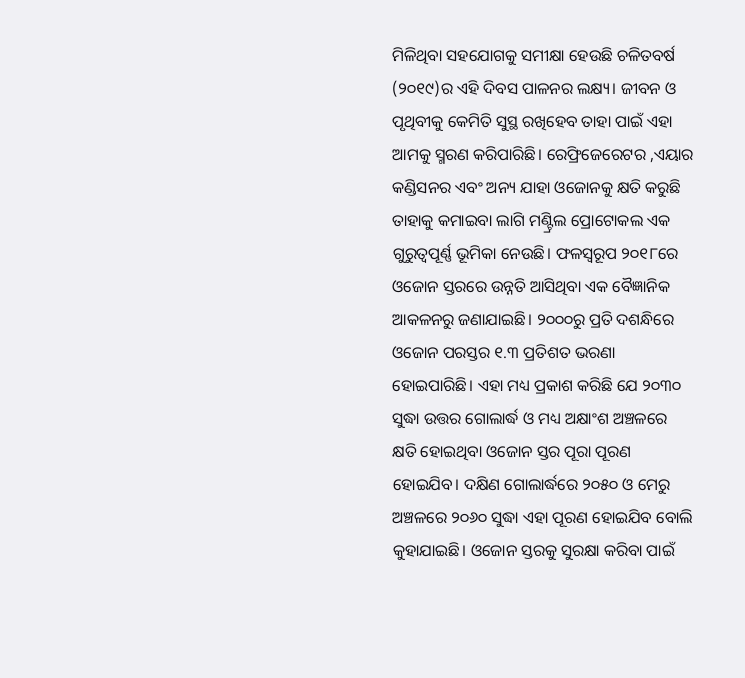ମିଳିଥିବା ସହଯୋଗକୁ ସମୀକ୍ଷା ହେଉଛି ଚଳିତବର୍ଷ (୨୦୧୯)ର ଏହି ଦିବସ ପାଳନର ଲକ୍ଷ୍ୟ। ଜୀବନ ଓ ପୃଥିବୀକୁ କେମିତି ସୁସ୍ଥ ରଖିହେବ ତାହା ପାଇଁ ଏହା ଆମକୁ ସ୍ମରଣ କରିପାରିଛି। ରେଫ୍ରିଜେରେଟର ,ଏୟାର କଣ୍ଡିସନର ଏବଂ ଅନ୍ୟ ଯାହା ଓଜୋନକୁ କ୍ଷତି କରୁଛି ତାହାକୁ କମାଇବା ଲାଗି ମଣ୍ଟ୍ରିଲ ପ୍ରୋଟୋକଲ ଏକ ଗୁରୁତ୍ୱପୂର୍ଣ୍ଣ ଭୂମିକା ନେଉଛି। ଫଳସ୍ବରୂପ ୨୦୧୮ରେ ଓଜୋନ ସ୍ତରରେ ଉନ୍ନତି ଆସିଥିବା ଏକ ବୈଜ୍ଞାନିକ ଆକଳନରୁ ଜଣାଯାଇଛି। ୨୦୦୦ରୁ ପ୍ରତି ଦଶନ୍ଧିରେ ଓଜୋନ ପରସ୍ତର ୧.୩ ପ୍ରତିଶତ ଭରଣା ହୋଇପାରିଛି। ଏହା ମଧ୍ୟ ପ୍ରକାଶ କରିଛି ଯେ ୨୦୩୦ ସୁଦ୍ଧା ଉତ୍ତର ଗୋଲାର୍ଦ୍ଧ ଓ ମଧ୍ୟ ଅକ୍ଷାଂଶ ଅଞ୍ଚଳରେ କ୍ଷତି ହୋଇଥିବା ଓଜୋନ ସ୍ତର ପୂରା ପୂରଣ ହୋଇଯିବ। ଦକ୍ଷିଣ ଗୋଲାର୍ଦ୍ଧରେ ୨୦୫୦ ଓ ମେରୁ ଅଞ୍ଚଳରେ ୨୦୬୦ ସୁଦ୍ଧା ଏହା ପୂରଣ ହୋଇଯିବ ବୋଲି କୁହାଯାଇଛି। ଓଜୋନ ସ୍ତରକୁ ସୁରକ୍ଷା କରିବା ପାଇଁ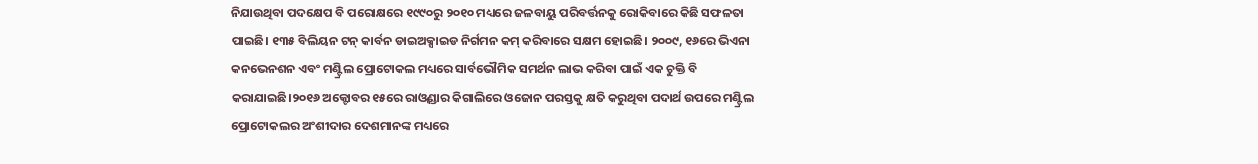ନିଯାଉଥିବା ପଦକ୍ଷେପ ବି ପରୋକ୍ଷରେ ୧୯୯୦ରୁ ୨୦୧୦ ମଧ୍ୟରେ ଜଳବାୟୁ ପରିବର୍ତ୍ତନକୁ ରୋକିବାରେ କିଛି ସଫଳତା ପାଇଛି। ୧୩୫ ବିଲିୟନ ଟନ୍‌ କାର୍ବନ ଡାଇଅକ୍ସାଇଡ ନିର୍ଗମନ କମ୍‌ କରିବାରେ ସକ୍ଷମ ହୋଇଛି। ୨୦୦୯, ୧୬ରେ ଭିଏନା କନଭେନଶନ ଏବଂ ମଣ୍ଟ୍ରିଲ ପ୍ରୋଟୋକଲ ମଧ୍ୟରେ ସାର୍ବଭୌମିକ ସମର୍ଥନ ଲାଭ କରିବା ପାଇଁ ଏକ ଚୁକ୍ତି ବି କରାଯାଇଛି।୨୦୧୬ ଅକ୍ଟୋବର ୧୫ରେ ରାଓ୍ବଣ୍ଡାର କିଗାଲିରେ ଓଜୋନ ପରସ୍ତକୁ କ୍ଷତି କରୁଥିବା ପଦାର୍ଥ ଉପରେ ମଣ୍ଟ୍ରିଲ ପ୍ରୋଟୋକଲର ଅଂଶୀଦାର ଦେଶମାନଙ୍କ ମଧ୍ୟରେ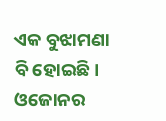ଏକ ବୁଝାମଣା ବି ହୋଇଛି। ଓଜୋନର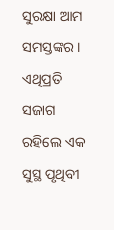ସୁରକ୍ଷା ଆମ ସମସ୍ତଙ୍କର। ଏଥିପ୍ରତି ସଜାଗ ରହିଲେ ଏକ ସୁସ୍ଥ ପୃଥିବୀ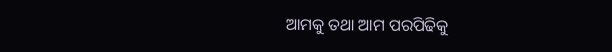ଆମକୁ ତଥା ଆମ ପରପିଢିକୁ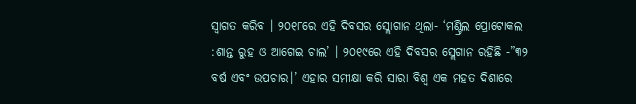ସ୍ବାଗତ କରିବ । ୨୦୧୮ରେ ଏହି ଦିବସର ସ୍ଲୋଗାନ ଥିଲା- ‘ମଣ୍ଟ୍ରିଲ ପ୍ରୋଟୋକଲ :ଶାନ୍ତ ରୁହ ଓ ଆଗେଇ ଚାଲ’ । ୨୦୧୯ରେ ଏହି ଦିବସର ସ୍ଲେଗାନ ରହିଛି -”୩୨ ବର୍ଷ ଏବଂ ଉପଚାର।’ ଏହାର ସମୀକ୍ଷା କରି ସାରା ବିଶ୍ୱ ଏକ ମହତ ଦିଶାରେ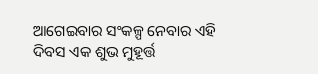ଆଗେଇବାର ସଂକଳ୍ପ ନେବାର ଏହି ଦିବସ ଏକ ଶୁଭ ମୁହୂର୍ତ୍ତ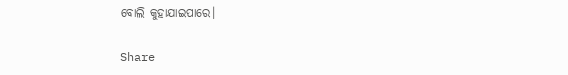ବୋଲି କୁହାଯାଇପାରେ।

Share